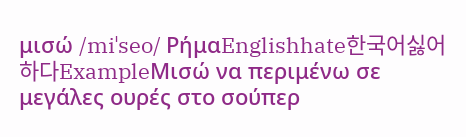μισώ /miˈseo/ ΡήμαEnglishhate한국어싫어하다ExampleΜισώ να περιμένω σε μεγάλες ουρές στο σούπερ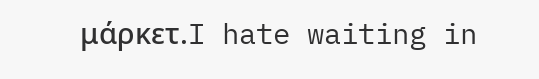μάρκετ.I hate waiting in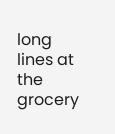long lines at the grocery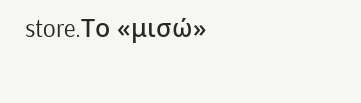store.Το «μισώ»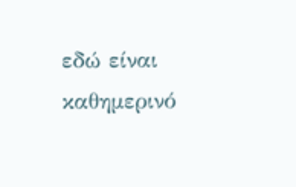εδώ είναι καθημερινό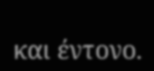και έντονο.